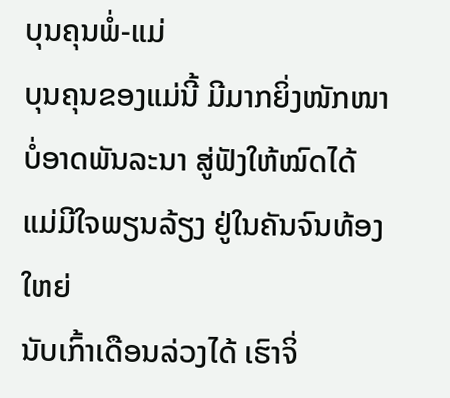ບຸນຄຸນພໍ່-ແມ່
ບຸນຄຸນຂອງແມ່ນີ້ ມີມາກຍິ່ງໜັກໜາ
ບໍ່ອາດພັນລະນາ ສູ່ຟັງໃຫ້ໝົດໄດ້
ແມ່ມີໃຈພຽນລ້ຽງ ຢູ່ໃນຄັນຈົນທ້ອງໃຫຍ່
ນັບເກົ້າເດືອນລ່ວງໄດ້ ເຮົາຈິ່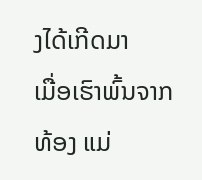ງໄດ້ເກີດມາ
ເມື່ອເຮົາພົ້ນຈາກທ້ອງ ແມ່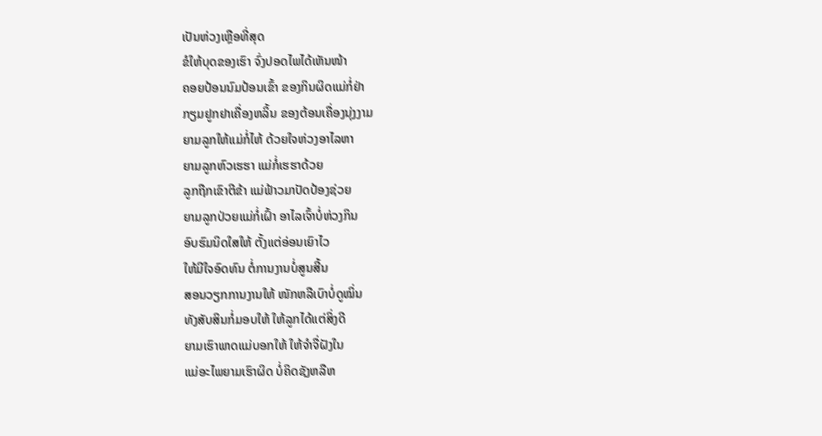ເປັນຫ່ວງເຫຼືອທີ່ສຸດ
ຂໍໃຫ້ບຸດຂອງເຮົາ ຈົ່ງປອດໄພໄດ້ເຫັນໜ້າ
ຄອຍປ້ອນນົມປ້ອນເຂົ້າ ຂອງກິນຜິດແມ່ກໍ່ຢ່າ
ກຽມຢູກຢາເຄື່ອງຫລິ້ນ ຂອງຕ້ອນເຄື່ອງນຸ່ງງາມ
ຍາມລູກໃຫ້ແມ່ກໍ່ໄຫ້ ດ້ວຍໃຈຫ່ວງອາໄລຫາ
ຍາມລູກຫົວເຮຮາ ແມ່ກໍ່ເຮຮາດ້ວຍ
ລູກຖືກເຂົາຕີຂ້າ ແມ່ຟ້າວມາປັດປ້ອງຊ່ວຍ
ຍາມລູກປ່ວຍແມ່ກໍ່ເຝົ້າ ອາໄລເຈົ້າບໍ່ຫ່ວງກິນ
ອົບຮົມນິດໃສໃຫ້ ຕັ້ງແຕ່ອ່ອນເຍົາໄວ
ໃຫ້ມີໃຈອົດທົນ ຕໍ່ການງານບໍ່ສູນສີ້ນ
ສອນວຽກການງານໃຫ້ ໜັກຫລືເບົາບໍ່ດູໝິ່ນ
ທັງສັບສິນກໍ່ມອບໃຫ້ ໃຫ້ລູກໄດ້ແຕ່ສິ່ງດີ
ຍາມເຮົາພາດແມ່ບອກໃຫ້ ໃຫ້ຈຳຈື່ຝັງໃນ
ແມ່ອະໄພຍາມເຮົາຜິດ ບໍ່ຄິດຊັງຫລືຫ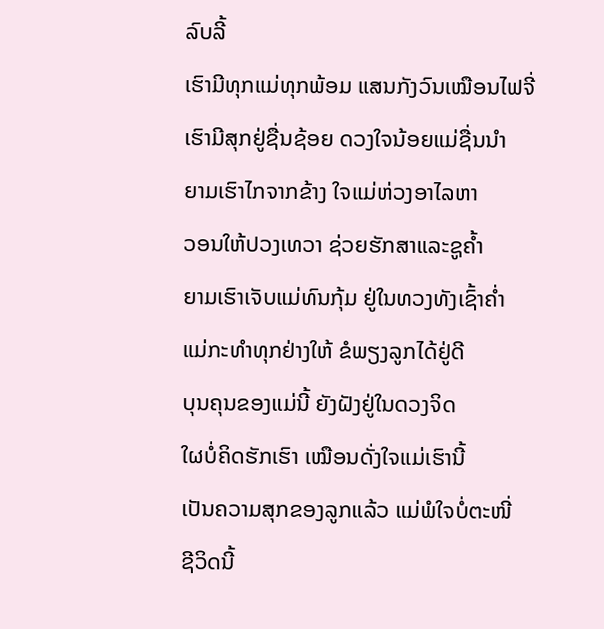ລົບລີ້
ເຮົາມີທຸກແມ່ທຸກພ້ອມ ແສນກັງວົນເໝືອນໄຟຈີ່
ເຮົາມີສຸກຢູ່ຊື່ນຊ້ອຍ ດວງໃຈນ້ອຍແມ່ຊື່ນນຳ
ຍາມເຮົາໄກຈາກຂ້າງ ໃຈແມ່ຫ່ວງອາໄລຫາ
ວອນໃຫ້ປວງເທວາ ຊ່ວຍຮັກສາແລະຊູຄ້ຳ
ຍາມເຮົາເຈັບແມ່ທົນກຸ້ມ ຢູ່ໃນທວງທັງເຊົ້າຄ່ຳ
ແມ່ກະທຳທຸກຢ່າງໃຫ້ ຂໍພຽງລູກໄດ້ຢູ່ດີ
ບຸນຄຸນຂອງແມ່ນີ້ ຍັງຝັງຢູ່ໃນດວງຈິດ
ໃຜບໍ່ຄິດຮັກເຮົາ ເໝືອນດັ່ງໃຈແມ່ເຮົານີ້
ເປັນຄວາມສຸກຂອງລູກແລ້ວ ແມ່ພໍໃຈບໍ່ຕະໜີ່
ຊີວິດນີ້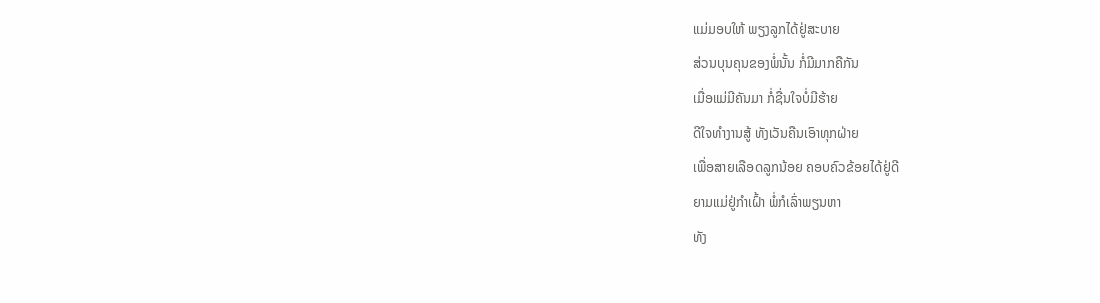ແມ່ມອບໃຫ້ ພຽງລູກໄດ້ຢູ່ສະບາຍ
ສ່ວນບຸນຄຸນຂອງພໍ່ນັ້ນ ກໍ່ມີມາກຄືກັນ
ເມື່ອແມ່ມີຄັນມາ ກໍ່ຊື່ນໃຈບໍ່ມີຮ້າຍ
ດີໃຈທຳງານສູ້ ທັງເວັນຄືນເອົາທຸກຝ່າຍ
ເພື່ອສາຍເລືອດລູກນ້ອຍ ຄອບຄົວຂ້ອຍໄດ້ຢູ່ດີ
ຍາມແມ່ຢູ່ກຳເຝົ້າ ພໍ່ກໍເລົ່າພຽນຫາ
ທັງ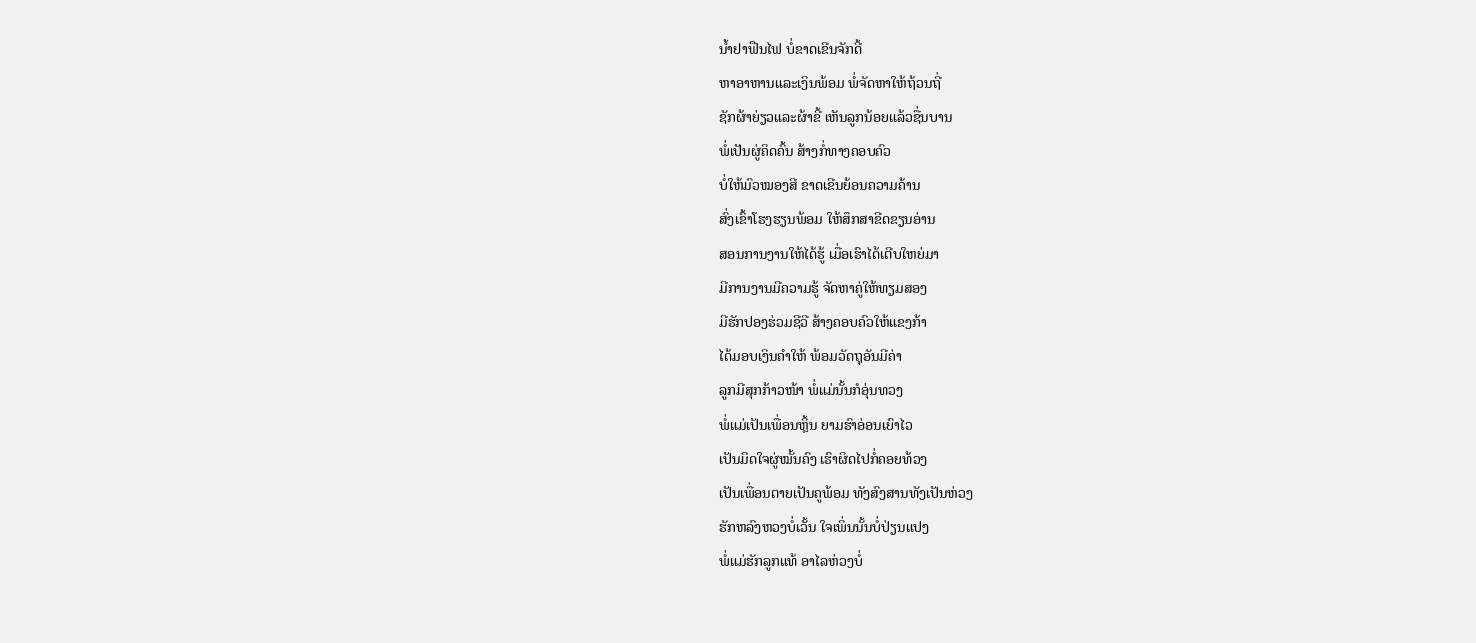ນ້ຳຢາຟືນໄຟ ບໍ່ຂາດເຂີນຈັກດີ້
ຫາອາຫານແລະເງິນພ້ອມ ພໍ່ຈັດຫາໃຫ້ຖ້ວນຖີ່
ຊັກຜ້າຍ່ຽວແລະຜ້າຂີ້ ເຫັນລູກນ້ອຍແລ້ວຊື່ນບານ
ພໍ່ເປັນຜູ່ຄິດຄົ້ນ ສ້າງກໍ່ທາງຄອບຄົວ
ບໍ່ໃຫ້ມົວໝອງສີ ຂາດເຂີນຍ້ອນຄວາມຄ້ານ
ສົ່ງເຂົ້າໂຮງຮຽນພ້ອມ ໃຫ້ສຶກສາຂີດຂຽນອ່ານ
ສອນການງານໃຫ້ໄດ້ຮູ້ ເມື່ອເຮົາໄດ້ເຕີບໃຫຍ່ມາ
ມີການງານມີຄວາມຮູ້ ຈັດຫາຄູ່ໃຫ້ທຽມສອງ
ມີຮັກປອງຮ່ວມຊີວີ ສ້າງຄອບຄົວໃຫ້ແຂງກ້າ
ໄດ້ມອບເງິນຄຳໃຫ້ ພ້ອມວັດຖຸອັນມີຄ່າ
ລູກມີສຸກກ້າວໜ້າ ພໍ່ແມ່ນັ້ນກໍອຸ່ນທວງ
ພໍ່ແມ່ເປັນເພື່ອນຫຼິ້ນ ຍາມຮົາອ່ອນເຍົາໄວ
ເປັນມິດໃຈຜູ່ໝັ້ນຄົງ ເຮົາຜິດໄປກໍ່ຄອຍທ້ວງ
ເປັນເພື່ອນຕາຍເປັນຄູພ້ອມ ທັງສົງສານທັງເປັນຫ່ວງ
ຮັກຫລົງຫວງບໍ່ເວັ້ນ ໃຈເພິ່ນນັ້ນບໍ່ປ່ຽນແປງ
ພໍ່ແມ່ຮັກລູກແທ້ ອາໄລຫ່ວງບໍ່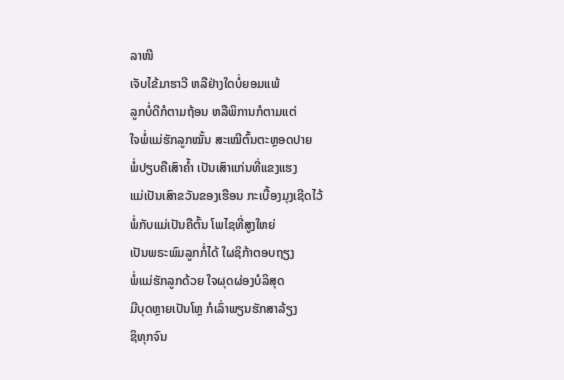ລາໜີ
ເຈັບໄຂ້ມາຮາວີ ຫລືຢ່າງໃດບໍ່ຍອມແພ້
ລູກບໍ່ດີກໍຕາມຖ້ອນ ຫລືພິການກໍຕາມແຕ່
ໃຈພໍ່ແມ່ຮັກລູກໝັ້ນ ສະເໝີຕົ້ນຕະຫຼອດປາຍ
ພໍ່ປຽບຄືເສົາຄໍ້າ ເປັນເສົາແກ່ນທີ່ແຂງແຮງ
ແມ່ເປັນເສົາຂວັນຂອງເຮືອນ ກະເບື້ອງມຸງເຊີດໄວ້
ພໍ່ກັບແມ່ເປັນຄືຕົ້ນ ໂພໄຊທີ່ສູງໃຫຍ່
ເປັນພຣະພົມລູກກໍ່ໄດ້ ໃຜຊິກ້າຕອບຖຽງ
ພໍ່ແມ່ຮັກລູກດ້ວຍ ໃຈຜຸດຜ່ອງບໍລິສຸດ
ມີບຸດຫຼາຍເປັນໂຫຼ ກໍເລົ່າພຽນຮັກສາລ້ຽງ
ຊິທຸກຈົນ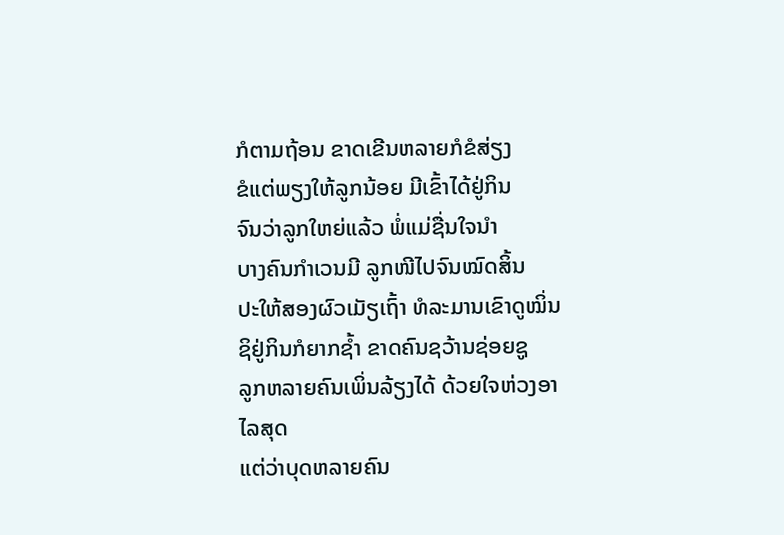ກໍຕາມຖ້ອນ ຂາດເຂີນຫລາຍກໍຂໍສ່ຽງ
ຂໍແຕ່ພຽງໃຫ້ລູກນ້ອຍ ມີເຂົ້າໄດ້ຢູ່ກິນ
ຈົນວ່າລູກໃຫຍ່ແລ້ວ ພໍ່ແມ່ຊື່ນໃຈນໍາ
ບາງຄົນກຳເວນມີ ລູກໜີໄປຈົນໝົດສິ້ນ
ປະໃຫ້ສອງຜົວເມັຽເຖົ້າ ທໍລະມານເຂົາດູໝິ່ນ
ຊິຢູ່ກິນກໍຍາກຊໍ້າ ຂາດຄົນຊວ້ານຊ່ອຍຊູ
ລູກຫລາຍຄົນເພິ່ນລ້ຽງໄດ້ ດ້ວຍໃຈຫ່ວງອາໄລສຸດ
ແຕ່ວ່າບຸດຫລາຍຄົນ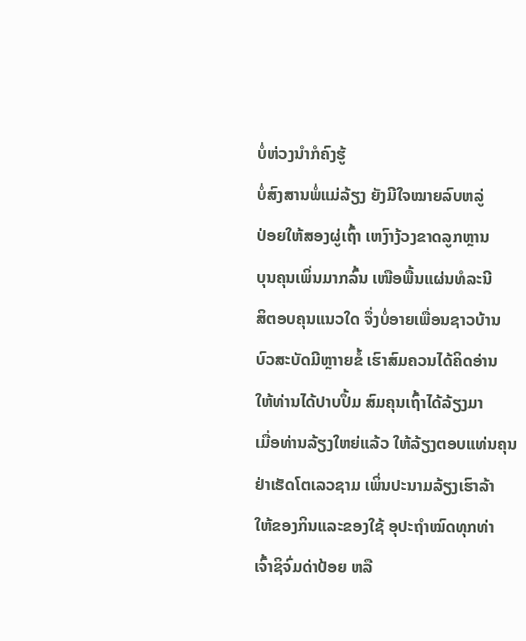ບໍ່ຫ່ວງນຳກໍຄົງຮູ້
ບໍ່ສົງສານພໍ່ແມ່ລ້ຽງ ຍັງມີໃຈໝາຍລົບຫລູ່
ປ່ອຍໃຫ້ສອງຜູ່ເຖົ້າ ເຫງົາງ້ວງຂາດລູກຫຼານ
ບຸນຄຸນເພິ່ນມາກລົ້ນ ເໜືອພື້ນແຜ່ນທໍລະນີ
ສິຕອບຄຸນແນວໃດ ຈຶ່ງບໍ່ອາຍເພື່ອນຊາວບ້ານ
ບົວສະບັດມີຫຼາາຍຂໍ້ ເຮົາສົມຄວນໄດ້ຄິດອ່ານ
ໃຫ້ທ່ານໄດ້ປາບປຶ້ມ ສົມຄຸນເຖົ້າໄດ້ລ້ຽງມາ
ເມື່ອທ່ານລ້ຽງໃຫຍ່ແລ້ວ ໃຫ້ລ້ຽງຕອບແທ່ນຄຸນ
ຢ່າເຮັດໂຕເລວຊາມ ເພິ່ນປະນາມລ້ຽງເຮົາລ້າ
ໃຫ້ຂອງກິນແລະຂອງໃຊ້ ອຸປະຖໍາໝົດທຸກທ່າ
ເຈົ້າຊິຈົ່ມດ່າປ້ອຍ ຫລື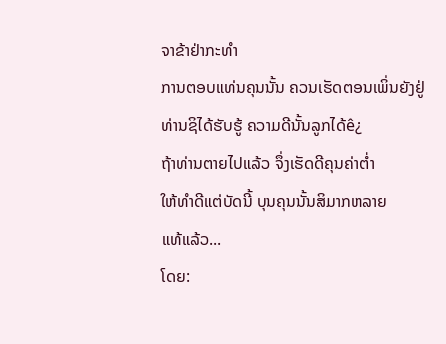ຈາຂ້າຢ່າກະທໍາ
ການຕອບແທ່ນຄຸນນັ້ນ ຄວນເຮັດຕອນເພິ່ນຍັງຢູ່
ທ່ານຊິໄດ້ຮັບຮູ້ ຄວາມດີນັ້ນລູກໄດ້ê¿
ຖ້າທ່ານຕາຍໄປແລ້ວ ຈຶ່ງເຮັດດີຄຸນຄ່າຕໍ່າ
ໃຫ້ທຳດີແຕ່ບັດນີ້ ບຸນຄຸນນັ້ນສິມາກຫລາຍ
ແທ້ແລ້ວ...
ໂດຍ: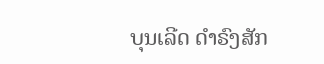ບຸນເລີດ ດຳຣົງສັກ